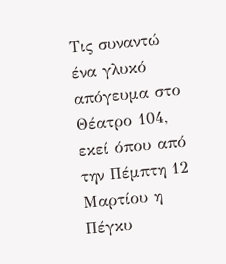Τις συναντώ ένα γλυκό απόγευμα στο Θέατρο 104, εκεί όπου από την Πέμπτη 12 Μαρτίου η Πέγκυ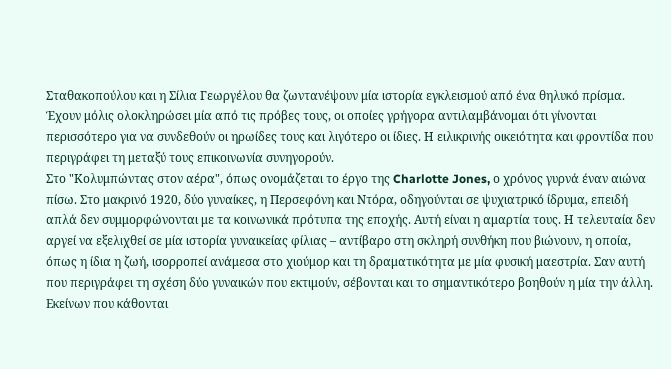Σταθακοπούλου και η Σίλια Γεωργέλου θα ζωντανέψουν μία ιστορία εγκλεισμού από ένα θηλυκό πρίσμα. Έχουν μόλις ολοκληρώσει μία από τις πρόβες τους, οι οποίες γρήγορα αντιλαμβάνομαι ότι γίνονται περισσότερο για να συνδεθούν οι ηρωίδες τους και λιγότερο οι ίδιες. Η ειλικρινής οικειότητα και φροντίδα που περιγράφει τη μεταξύ τους επικοινωνία συνηγορούν.
Στο "Κολυμπώντας στον αέρα", όπως ονομάζεται το έργο της Charlotte Jones, ο χρόνος γυρνά έναν αιώνα πίσω. Στο μακρινό 1920, δύο γυναίκες, η Περσεφόνη και Ντόρα, οδηγούνται σε ψυχιατρικό ίδρυμα, επειδή απλά δεν συμμορφώνονται με τα κοινωνικά πρότυπα της εποχής. Αυτή είναι η αμαρτία τους. Η τελευταία δεν αργεί να εξελιχθεί σε μία ιστορία γυναικείας φίλιας – αντίβαρο στη σκληρή συνθήκη που βιώνουν, η οποία, όπως η ίδια η ζωή, ισορροπεί ανάμεσα στο χιούμορ και τη δραματικότητα με μία φυσική μαεστρία. Σαν αυτή που περιγράφει τη σχέση δύο γυναικών που εκτιμούν, σέβονται και το σημαντικότερο βοηθούν η μία την άλλη. Εκείνων που κάθονται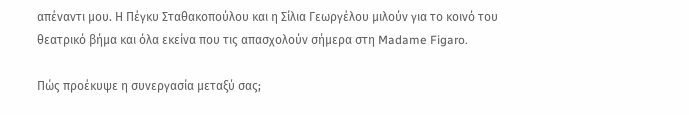απέναντι μου. Η Πέγκυ Σταθακοπούλου και η Σίλια Γεωργέλου μιλούν για το κοινό του θεατρικό βήμα και όλα εκείνα που τις απασχολούν σήμερα στη Madame Figaro.

Πώς προέκυψε η συνεργασία μεταξύ σας;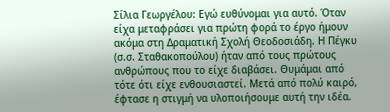Σίλια Γεωργέλου: Εγώ ευθύνομαι για αυτό. Όταν είχα μεταφράσει για πρώτη φορά το έργο ήμουν ακόμα στη Δραματική Σχολή Θεοδοσιάδη. Η Πέγκυ (σ.σ. Σταθακοπούλου) ήταν από τους πρώτους ανθρώπους που το είχε διαβάσει. Θυμάμαι από τότε ότι είχε ενθουσιαστεί. Μετά από πολύ καιρό, έφτασε η στιγμή να υλοποιήσουμε αυτή την ιδέα.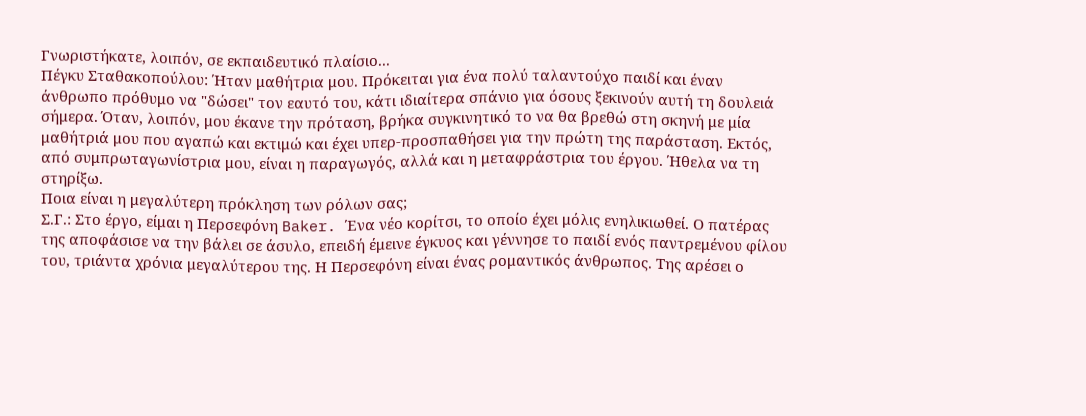Γνωριστήκατε, λοιπόν, σε εκπαιδευτικό πλαίσιο...
Πέγκυ Σταθακοπούλου: Ήταν μαθήτρια μου. Πρόκειται για ένα πολύ ταλαντούχο παιδί και έναν άνθρωπο πρόθυμο να "δώσει" τον εαυτό του, κάτι ιδιαίτερα σπάνιο για όσους ξεκινούν αυτή τη δουλειά σήμερα. Όταν, λοιπόν, μου έκανε την πρόταση, βρήκα συγκινητικό το να θα βρεθώ στη σκηνή με μία μαθήτριά μου που αγαπώ και εκτιμώ και έχει υπερ-προσπαθήσει για την πρώτη της παράσταση. Εκτός, από συμπρωταγωνίστρια μου, είναι η παραγωγός, αλλά και η μεταφράστρια του έργου. Ήθελα να τη στηρίξω.
Ποια είναι η μεγαλύτερη πρόκληση των ρόλων σας;
Σ.Γ.: Στο έργο, είμαι η Περσεφόνη Baker. Ένα νέο κορίτσι, το οποίο έχει μόλις ενηλικιωθεί. Ο πατέρας της αποφάσισε να την βάλει σε άσυλο, επειδή έμεινε έγκυος και γέννησε το παιδί ενός παντρεμένου φίλου του, τριάντα χρόνια μεγαλύτερου της. Η Περσεφόνη είναι ένας ρομαντικός άνθρωπος. Της αρέσει ο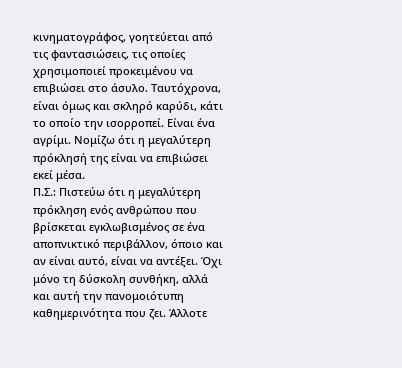κινηματογράφος, γοητεύεται από τις φαντασιώσεις, τις οποίες χρησιμοποιεί προκειμένου να επιβιώσει στο άσυλο. Ταυτόχρονα, είναι όμως και σκληρό καρύδι, κάτι το οποίο την ισορροπεί. Είναι ένα αγρίμι. Νομίζω ότι η μεγαλύτερη πρόκλησή της είναι να επιβιώσει εκεί μέσα.
Π.Σ.: Πιστεύω ότι η μεγαλύτερη πρόκληση ενός ανθρώπου που βρίσκεται εγκλωβισμένος σε ένα αποπνικτικό περιβάλλον, όποιο και αν είναι αυτό, είναι να αντέξει. Όχι μόνο τη δύσκολη συνθήκη, αλλά και αυτή την πανομοιότυπη καθημερινότητα που ζει. Άλλοτε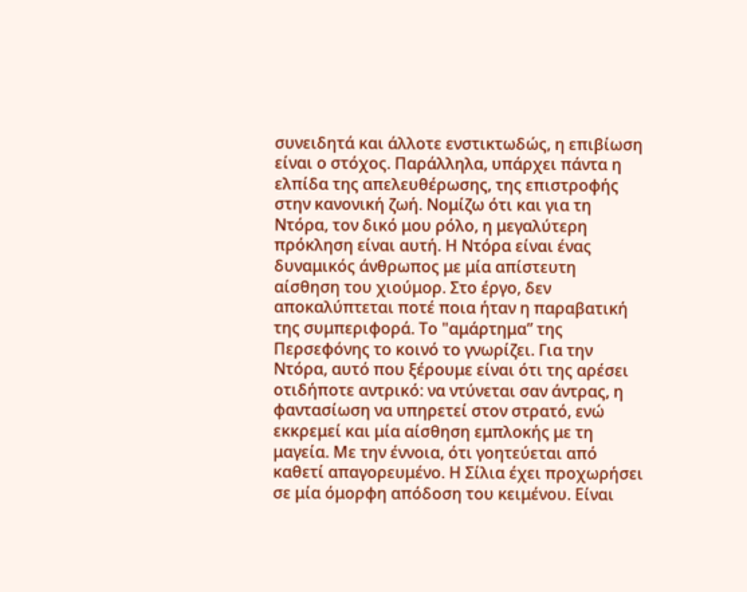συνειδητά και άλλοτε ενστικτωδώς, η επιβίωση είναι ο στόχος. Παράλληλα, υπάρχει πάντα η ελπίδα της απελευθέρωσης, της επιστροφής στην κανονική ζωή. Νομίζω ότι και για τη Ντόρα, τον δικό μου ρόλο, η μεγαλύτερη πρόκληση είναι αυτή. Η Ντόρα είναι ένας δυναμικός άνθρωπος με μία απίστευτη αίσθηση του χιούμορ. Στο έργο, δεν αποκαλύπτεται ποτέ ποια ήταν η παραβατική της συμπεριφορά. Το "αμάρτημα” της Περσεφόνης το κοινό το γνωρίζει. Για την Ντόρα, αυτό που ξέρουμε είναι ότι της αρέσει οτιδήποτε αντρικό: να ντύνεται σαν άντρας, η φαντασίωση να υπηρετεί στον στρατό, ενώ εκκρεμεί και μία αίσθηση εμπλοκής με τη μαγεία. Με την έννοια, ότι γοητεύεται από καθετί απαγορευμένο. Η Σίλια έχει προχωρήσει σε μία όμορφη απόδοση του κειμένου. Είναι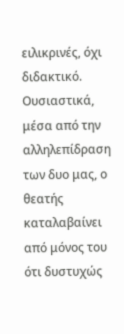ειλικρινές, όχι διδακτικό. Ουσιαστικά, μέσα από την αλληλεπίδραση των δυο μας, ο θεατής καταλαβαίνει από μόνος του ότι δυστυχώς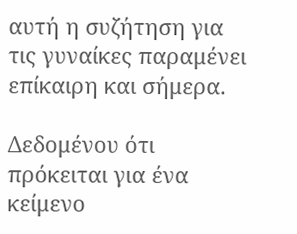αυτή η συζήτηση για τις γυναίκες παραμένει επίκαιρη και σήμερα.

Δεδομένου ότι πρόκειται για ένα κείμενο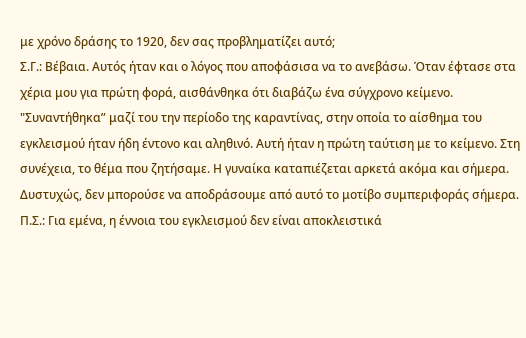με χρόνο δράσης το 1920, δεν σας προβληματίζει αυτό;
Σ.Γ.: Βέβαια. Αυτός ήταν και ο λόγος που αποφάσισα να το ανεβάσω. Όταν έφτασε στα χέρια μου για πρώτη φορά, αισθάνθηκα ότι διαβάζω ένα σύγχρονο κείμενο. "Συναντήθηκα” μαζί του την περίοδο της καραντίνας, στην οποία το αίσθημα του εγκλεισμού ήταν ήδη έντονο και αληθινό. Αυτή ήταν η πρώτη ταύτιση με το κείμενο. Στη συνέχεια, το θέμα που ζητήσαμε. Η γυναίκα καταπιέζεται αρκετά ακόμα και σήμερα. Δυστυχώς, δεν μπορούσε να αποδράσουμε από αυτό το μοτίβο συμπεριφοράς σήμερα.
Π.Σ.: Για εμένα, η έννοια του εγκλεισμού δεν είναι αποκλειστικά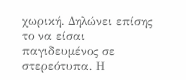χωρική. Δηλώνει επίσης το να είσαι παγιδευμένος σε στερεότυπα. Η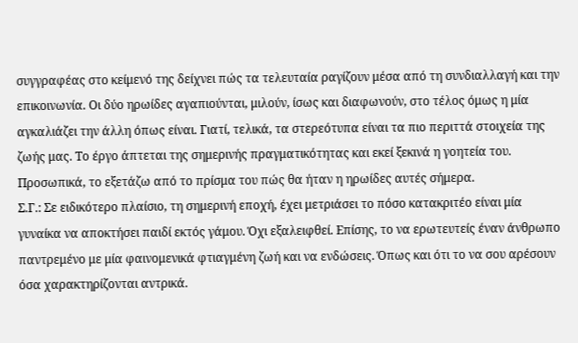συγγραφέας στο κείμενό της δείχνει πώς τα τελευταία ραγίζουν μέσα από τη συνδιαλλαγή και την επικοινωνία. Οι δύο ηρωίδες αγαπιούνται, μιλούν, ίσως και διαφωνούν, στο τέλος όμως η μία αγκαλιάζει την άλλη όπως είναι. Γιατί, τελικά, τα στερεότυπα είναι τα πιο περιττά στοιχεία της ζωής μας. Το έργο άπτεται της σημερινής πραγματικότητας και εκεί ξεκινά η γοητεία του. Προσωπικά, το εξετάζω από το πρίσμα του πώς θα ήταν η ηρωίδες αυτές σήμερα.
Σ.Γ.: Σε ειδικότερο πλαίσιο, τη σημερινή εποχή, έχει μετριάσει το πόσο κατακριτέο είναι μία γυναίκα να αποκτήσει παιδί εκτός γάμου. Όχι εξαλειφθεί. Επίσης, το να ερωτευτείς έναν άνθρωπο παντρεμένο με μία φαινομενικά φτιαγμένη ζωή και να ενδώσεις. Όπως και ότι το να σου αρέσουν όσα χαρακτηρίζονται αντρικά.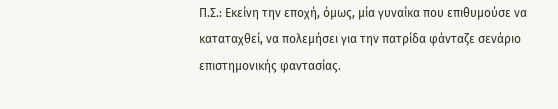Π.Σ.: Εκείνη την εποχή, όμως, μία γυναίκα που επιθυμούσε να καταταχθεί, να πολεμήσει για την πατρίδα φάνταζε σενάριο επιστημονικής φαντασίας.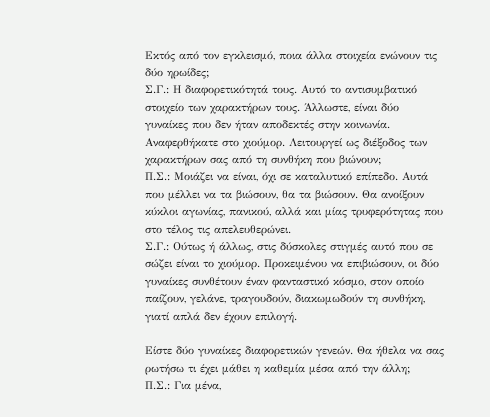Εκτός από τον εγκλεισμό, ποια άλλα στοιχεία ενώνουν τις δύο ηρωίδες;
Σ.Γ.: Η διαφορετικότητά τους. Αυτό το αντισυμβατικό στοιχείο των χαρακτήρων τους. Άλλωστε, είναι δύο γυναίκες που δεν ήταν αποδεκτές στην κοινωνία.
Αναφερθήκατε στο χιούμορ. Λειτουργεί ως διέξοδος των χαρακτήρων σας από τη συνθήκη που βιώνουν;
Π.Σ.: Μοιάζει να είναι, όχι σε καταλυτικό επίπεδο. Αυτά που μέλλει να τα βιώσουν, θα τα βιώσουν. Θα ανοίξουν κύκλοι αγωνίας, πανικού, αλλά και μίας τρυφερότητας που στο τέλος τις απελευθερώνει.
Σ.Γ.: Ούτως ή άλλως, στις δύσκολες στιγμές αυτό που σε σώζει είναι το χιούμορ. Προκειμένου να επιβιώσουν, οι δύο γυναίκες συνθέτουν έναν φανταστικό κόσμο, στον οποίο παίζουν, γελάνε, τραγουδούν, διακωμωδούν τη συνθήκη, γιατί απλά δεν έχουν επιλογή.

Είστε δύο γυναίκες διαφορετικών γενεών. Θα ήθελα να σας ρωτήσω τι έχει μάθει η καθεμία μέσα από την άλλη;
Π.Σ.: Για μένα,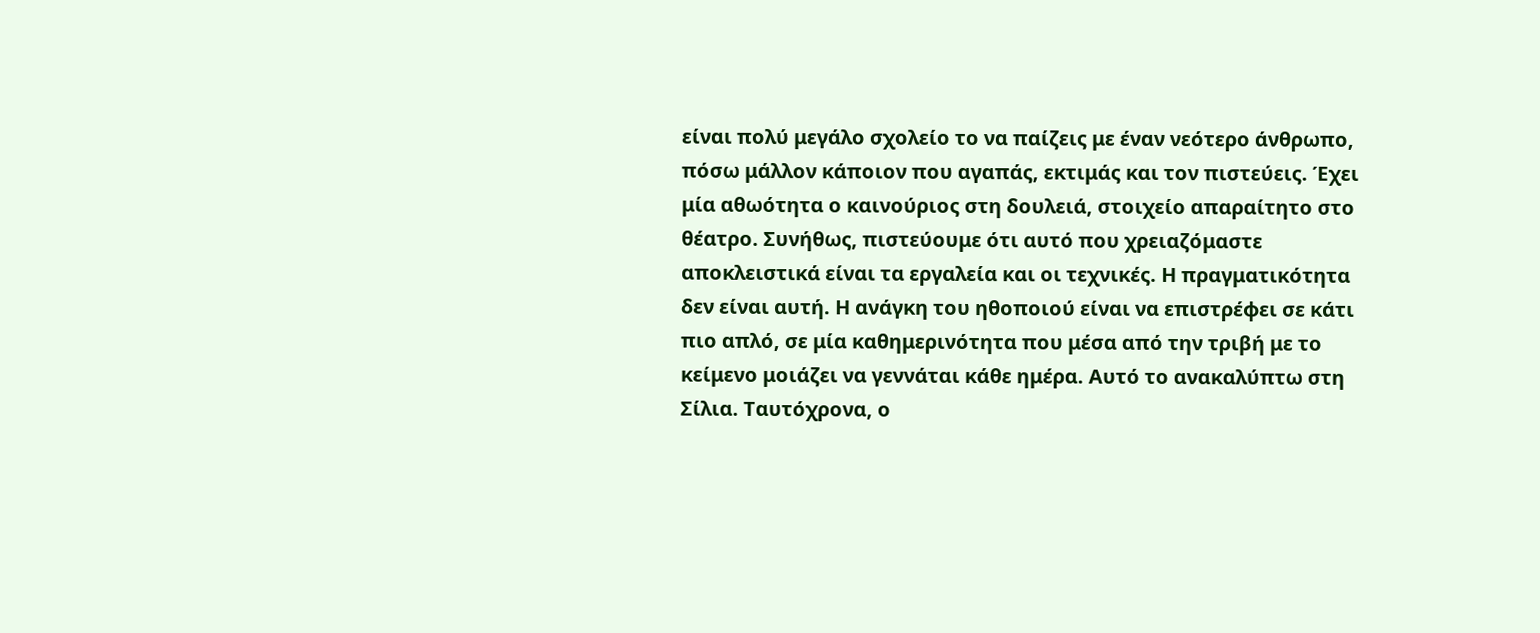είναι πολύ μεγάλο σχολείο το να παίζεις με έναν νεότερο άνθρωπο, πόσω μάλλον κάποιον που αγαπάς, εκτιμάς και τον πιστεύεις. Έχει μία αθωότητα ο καινούριος στη δουλειά, στοιχείο απαραίτητο στο θέατρο. Συνήθως, πιστεύουμε ότι αυτό που χρειαζόμαστε αποκλειστικά είναι τα εργαλεία και οι τεχνικές. Η πραγματικότητα δεν είναι αυτή. Η ανάγκη του ηθοποιού είναι να επιστρέφει σε κάτι πιο απλό, σε μία καθημερινότητα που μέσα από την τριβή με το κείμενο μοιάζει να γεννάται κάθε ημέρα. Αυτό το ανακαλύπτω στη Σίλια. Ταυτόχρονα, ο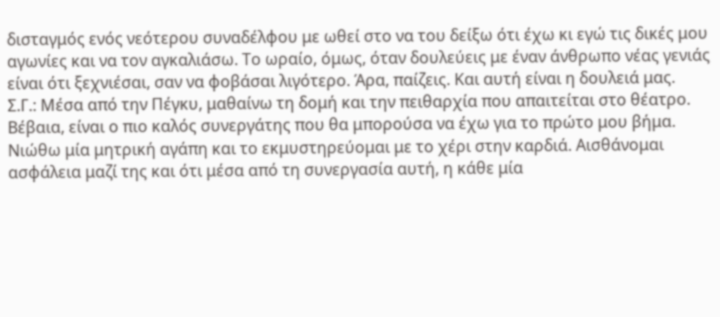δισταγμός ενός νεότερου συναδέλφου με ωθεί στο να του δείξω ότι έχω κι εγώ τις δικές μου αγωνίες και να τον αγκαλιάσω. Το ωραίο, όμως, όταν δουλεύεις με έναν άνθρωπο νέας γενιάς είναι ότι ξεχνιέσαι, σαν να φοβάσαι λιγότερο. Άρα, παίζεις. Και αυτή είναι η δουλειά μας.
Σ.Γ.: Μέσα από την Πέγκυ, μαθαίνω τη δομή και την πειθαρχία που απαιτείται στο θέατρο. Βέβαια, είναι ο πιο καλός συνεργάτης που θα μπορούσα να έχω για το πρώτο μου βήμα. Νιώθω μία μητρική αγάπη και το εκμυστηρεύομαι με το χέρι στην καρδιά. Αισθάνομαι ασφάλεια μαζί της και ότι μέσα από τη συνεργασία αυτή, η κάθε μία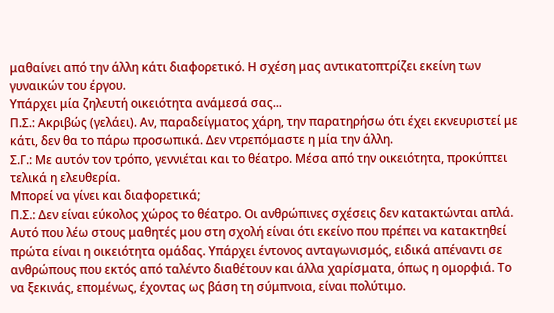μαθαίνει από την άλλη κάτι διαφορετικό. Η σχέση μας αντικατοπτρίζει εκείνη των γυναικών του έργου.
Υπάρχει μία ζηλευτή οικειότητα ανάμεσά σας...
Π.Σ.: Ακριβώς (γελάει). Αν, παραδείγματος χάρη, την παρατηρήσω ότι έχει εκνευριστεί με κάτι, δεν θα το πάρω προσωπικά. Δεν ντρεπόμαστε η μία την άλλη.
Σ.Γ.: Με αυτόν τον τρόπο, γεννιέται και το θέατρο. Μέσα από την οικειότητα, προκύπτει τελικά η ελευθερία.
Μπορεί να γίνει και διαφορετικά;
Π.Σ.: Δεν είναι εύκολος χώρος το θέατρο. Οι ανθρώπινες σχέσεις δεν κατακτώνται απλά. Αυτό που λέω στους μαθητές μου στη σχολή είναι ότι εκείνο που πρέπει να κατακτηθεί πρώτα είναι η οικειότητα ομάδας. Υπάρχει έντονος ανταγωνισμός, ειδικά απέναντι σε ανθρώπους που εκτός από ταλέντο διαθέτουν και άλλα χαρίσματα, όπως η ομορφιά. Το να ξεκινάς, επομένως, έχοντας ως βάση τη σύμπνοια, είναι πολύτιμο.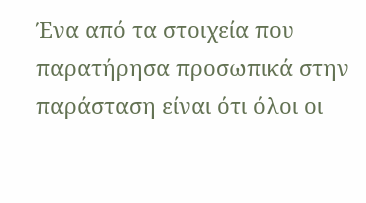Ένα από τα στοιχεία που παρατήρησα προσωπικά στην παράσταση είναι ότι όλοι οι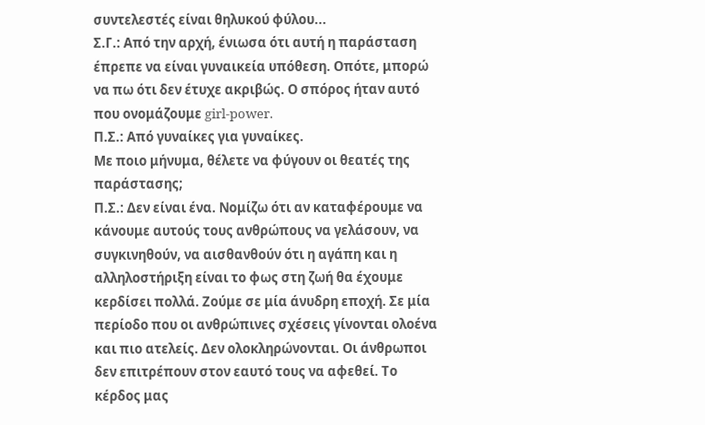συντελεστές είναι θηλυκού φύλου...
Σ.Γ.: Από την αρχή, ένιωσα ότι αυτή η παράσταση έπρεπε να είναι γυναικεία υπόθεση. Οπότε, μπορώ να πω ότι δεν έτυχε ακριβώς. Ο σπόρος ήταν αυτό που ονομάζουμε girl-power.
Π.Σ.: Από γυναίκες για γυναίκες.
Με ποιο μήνυμα, θέλετε να φύγουν οι θεατές της παράστασης;
Π.Σ.: Δεν είναι ένα. Νομίζω ότι αν καταφέρουμε να κάνουμε αυτούς τους ανθρώπους να γελάσουν, να συγκινηθούν, να αισθανθούν ότι η αγάπη και η αλληλοστήριξη είναι το φως στη ζωή θα έχουμε κερδίσει πολλά. Ζούμε σε μία άνυδρη εποχή. Σε μία περίοδο που οι ανθρώπινες σχέσεις γίνονται ολοένα και πιο ατελείς. Δεν ολοκληρώνονται. Οι άνθρωποι δεν επιτρέπουν στον εαυτό τους να αφεθεί. Το κέρδος μας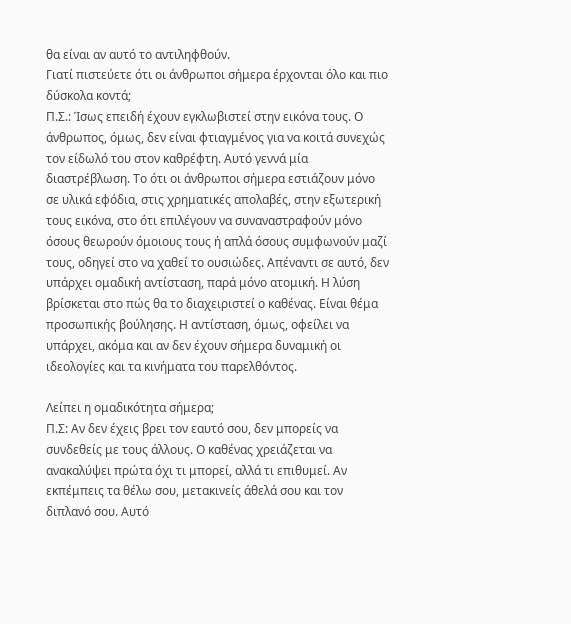θα είναι αν αυτό το αντιληφθούν.
Γιατί πιστεύετε ότι οι άνθρωποι σήμερα έρχονται όλο και πιο δύσκολα κοντά;
Π.Σ.: Ίσως επειδή έχουν εγκλωβιστεί στην εικόνα τους. Ο άνθρωπος, όμως, δεν είναι φτιαγμένος για να κοιτά συνεχώς τον είδωλό του στον καθρέφτη. Αυτό γεννά μία διαστρέβλωση. Το ότι οι άνθρωποι σήμερα εστιάζουν μόνο σε υλικά εφόδια, στις χρηματικές απολαβές, στην εξωτερική τους εικόνα, στο ότι επιλέγουν να συναναστραφούν μόνο όσους θεωρούν όμοιους τους ή απλά όσους συμφωνούν μαζί τους, οδηγεί στο να χαθεί το ουσιώδες. Απέναντι σε αυτό, δεν υπάρχει ομαδική αντίσταση, παρά μόνο ατομική. Η λύση βρίσκεται στο πώς θα το διαχειριστεί ο καθένας. Είναι θέμα προσωπικής βούλησης. Η αντίσταση, όμως, οφείλει να υπάρχει, ακόμα και αν δεν έχουν σήμερα δυναμική οι ιδεολογίες και τα κινήματα του παρελθόντος.

Λείπει η ομαδικότητα σήμερα;
Π.Σ: Αν δεν έχεις βρει τον εαυτό σου, δεν μπορείς να συνδεθείς με τους άλλους. Ο καθένας χρειάζεται να ανακαλύψει πρώτα όχι τι μπορεί, αλλά τι επιθυμεί. Αν εκπέμπεις τα θέλω σου, μετακινείς άθελά σου και τον διπλανό σου. Αυτό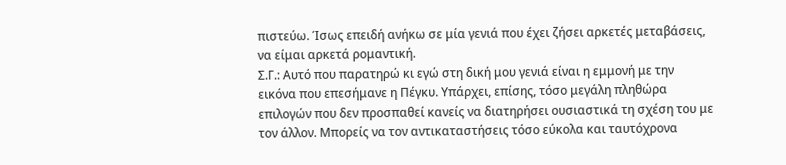πιστεύω. Ίσως επειδή ανήκω σε μία γενιά που έχει ζήσει αρκετές μεταβάσεις, να είμαι αρκετά ρομαντική.
Σ.Γ.: Αυτό που παρατηρώ κι εγώ στη δική μου γενιά είναι η εμμονή με την εικόνα που επεσήμανε η Πέγκυ. Υπάρχει, επίσης, τόσο μεγάλη πληθώρα επιλογών που δεν προσπαθεί κανείς να διατηρήσει ουσιαστικά τη σχέση του με τον άλλον. Μπορείς να τον αντικαταστήσεις τόσο εύκολα και ταυτόχρονα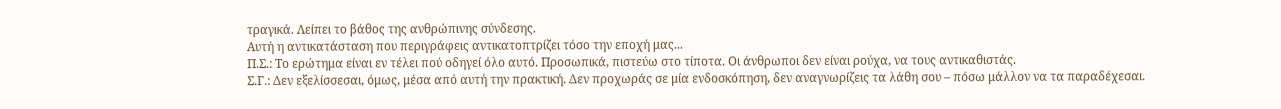τραγικά. Λείπει το βάθος της ανθρώπινης σύνδεσης.
Αυτή η αντικατάσταση που περιγράφεις αντικατοπτρίζει τόσο την εποχή μας...
Π.Σ.: Το ερώτημα είναι εν τέλει πού οδηγεί όλο αυτό. Προσωπικά, πιστεύω στο τίποτα. Οι άνθρωποι δεν είναι ρούχα, να τους αντικαθιστάς.
Σ.Γ.: Δεν εξελίσσεσαι, όμως, μέσα από αυτή την πρακτική. Δεν προχωράς σε μία ενδοσκόπηση, δεν αναγνωρίζεις τα λάθη σου – πόσω μάλλον να τα παραδέχεσαι.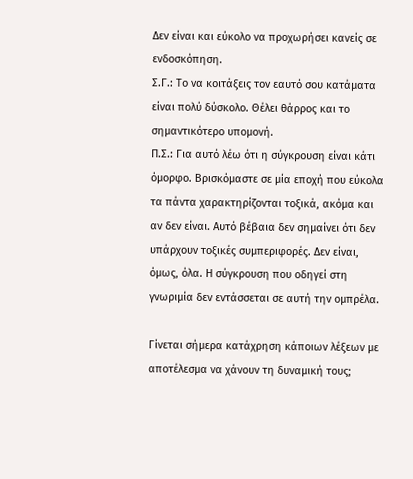Δεν είναι και εύκολο να προχωρήσει κανείς σε ενδοσκόπηση.
Σ.Γ.: Το να κοιτάξεις τον εαυτό σου κατάματα είναι πολύ δύσκολο. Θέλει θάρρος και το σημαντικότερο υπομονή.
Π.Σ.: Για αυτό λέω ότι η σύγκρουση είναι κάτι όμορφο. Βρισκόμαστε σε μία εποχή που εύκολα τα πάντα χαρακτηρίζονται τοξικά, ακόμα και αν δεν είναι. Αυτό βέβαια δεν σημαίνει ότι δεν υπάρχουν τοξικές συμπεριφορές. Δεν είναι, όμως, όλα. Η σύγκρουση που οδηγεί στη γνωριμία δεν εντάσσεται σε αυτή την ομπρέλα.

Γίνεται σήμερα κατάχρηση κάποιων λέξεων με αποτέλεσμα να χάνουν τη δυναμική τους;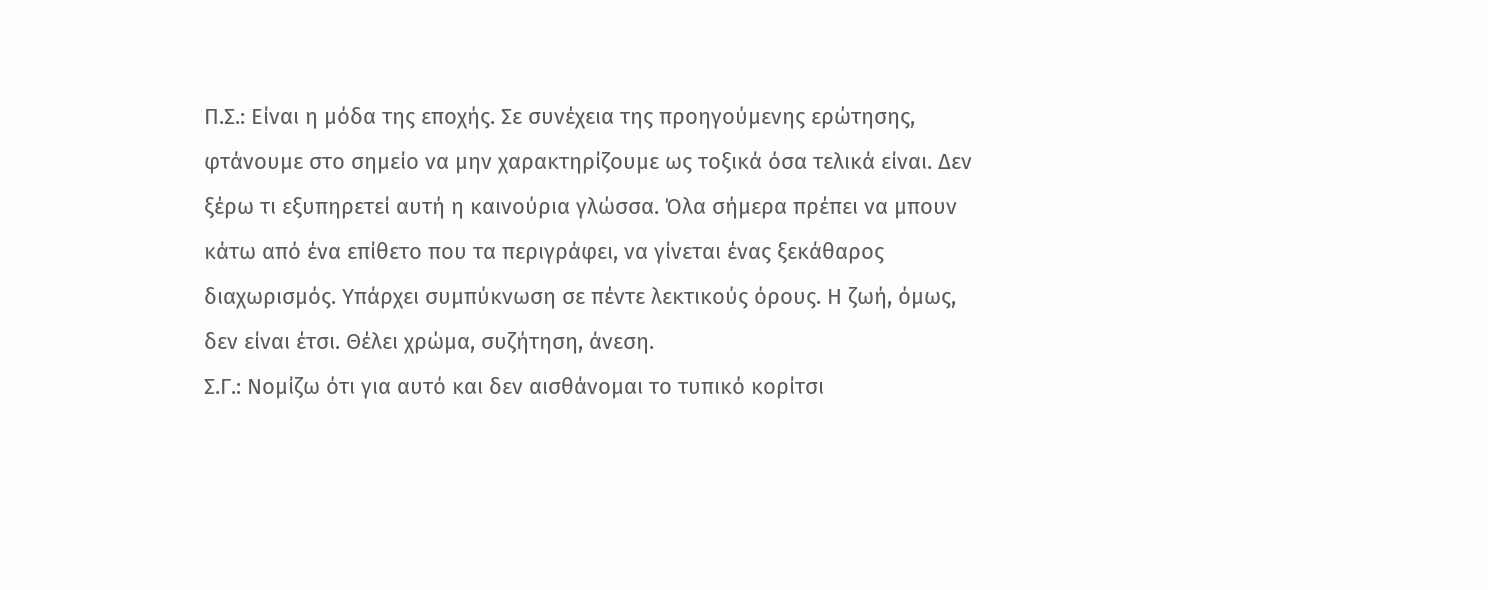Π.Σ.: Είναι η μόδα της εποχής. Σε συνέχεια της προηγούμενης ερώτησης, φτάνουμε στο σημείο να μην χαρακτηρίζουμε ως τοξικά όσα τελικά είναι. Δεν ξέρω τι εξυπηρετεί αυτή η καινούρια γλώσσα. Όλα σήμερα πρέπει να μπουν κάτω από ένα επίθετο που τα περιγράφει, να γίνεται ένας ξεκάθαρος διαχωρισμός. Υπάρχει συμπύκνωση σε πέντε λεκτικούς όρους. Η ζωή, όμως, δεν είναι έτσι. Θέλει χρώμα, συζήτηση, άνεση.
Σ.Γ.: Νομίζω ότι για αυτό και δεν αισθάνομαι το τυπικό κορίτσι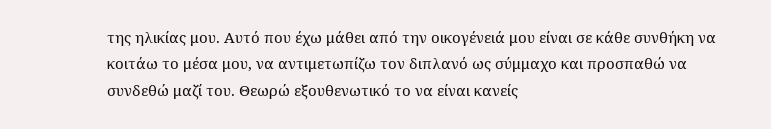της ηλικίας μου. Αυτό που έχω μάθει από την οικογένειά μου είναι σε κάθε συνθήκη να κοιτάω το μέσα μου, να αντιμετωπίζω τον διπλανό ως σύμμαχο και προσπαθώ να συνδεθώ μαζί του. Θεωρώ εξουθενωτικό το να είναι κανείς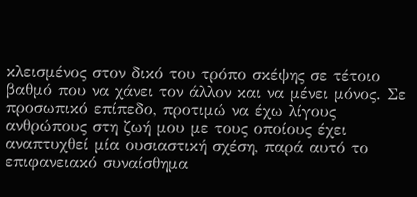κλεισμένος στον δικό του τρόπο σκέψης σε τέτοιο βαθμό που να χάνει τον άλλον και να μένει μόνος. Σε προσωπικό επίπεδο, προτιμώ να έχω λίγους ανθρώπους στη ζωή μου με τους οποίους έχει αναπτυχθεί μία ουσιαστική σχέση, παρά αυτό το επιφανειακό συναίσθημα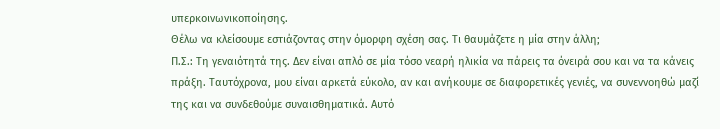υπερκοινωνικοποίησης.
Θέλω να κλείσουμε εστιάζοντας στην όμορφη σχέση σας. Τι θαυμάζετε η μία στην άλλη;
Π.Σ.: Τη γεναιότητά της. Δεν είναι απλό σε μία τόσο νεαρή ηλικία να πάρεις τα όνειρά σου και να τα κάνεις πράξη. Ταυτόχρονα, μου είναι αρκετά εύκολο, αν και ανήκουμε σε διαφορετικές γενιές, να συνεννοηθώ μαζί της και να συνδεθούμε συναισθηματικά. Αυτό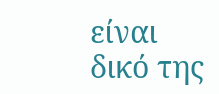είναι δικό της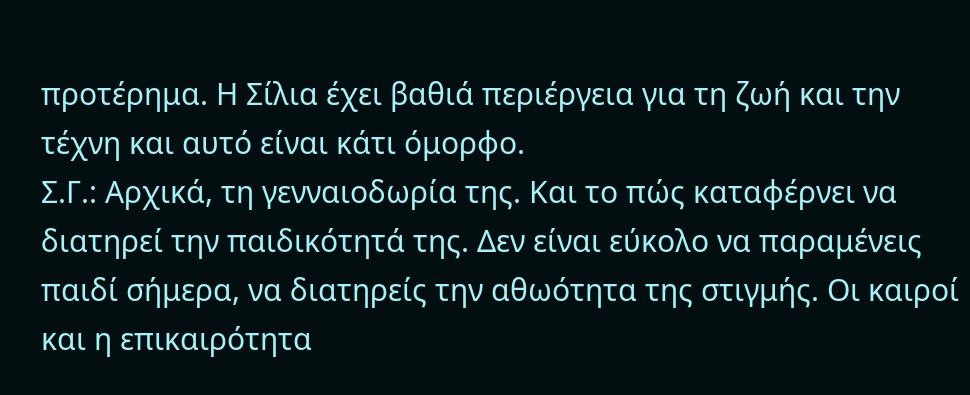προτέρημα. Η Σίλια έχει βαθιά περιέργεια για τη ζωή και την τέχνη και αυτό είναι κάτι όμορφο.
Σ.Γ.: Αρχικά, τη γενναιοδωρία της. Και το πώς καταφέρνει να διατηρεί την παιδικότητά της. Δεν είναι εύκολο να παραμένεις παιδί σήμερα, να διατηρείς την αθωότητα της στιγμής. Οι καιροί και η επικαιρότητα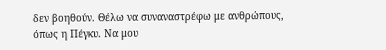δεν βοηθούν. Θέλω να συναναστρέφω με ανθρώπους, όπως η Πέγκυ. Να μου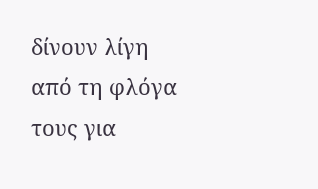δίνουν λίγη από τη φλόγα τους για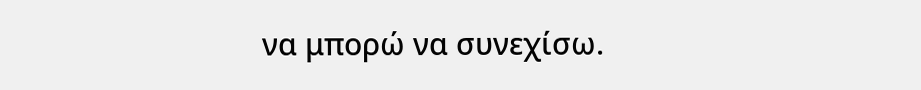να μπορώ να συνεχίσω.